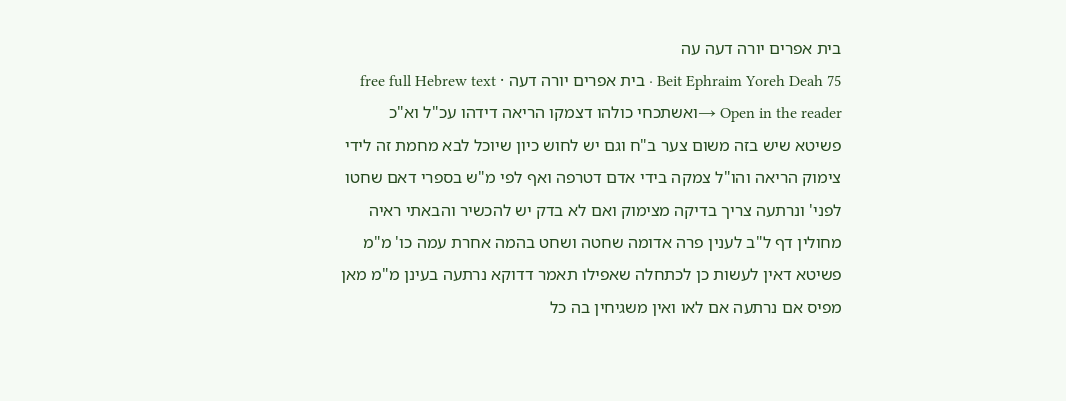בית אפרים יורה דעה עה
Beit Ephraim Yoreh Deah 75 · בית אפרים יורה דעה · free full Hebrew text
Open in the reader →ואשתכחי כולהו דצמקו הריאה דידהו עכ"ל וא"כ פשיטא שיש בזה משום צער ב"ח וגם יש לחוש כיון שיוכל לבא מחמת זה לידי צימוק הריאה והו"ל צמקה בידי אדם דטרפה ואף לפי מ"ש בספרי דאם שחטו לפני' ונרתעה צריך בדיקה מצימוק ואם לא בדק יש להכשיר והבאתי ראיה מחולין דף ל"ב לענין פרה אדומה שחטה ושחט בהמה אחרת עמה כו' מ"מ פשיטא דאין לעשות כן לכתחלה שאפילו תאמר דדוקא נרתעה בעינן מ"מ מאן מפיס אם נרתעה אם לאו ואין משגיחין בה כל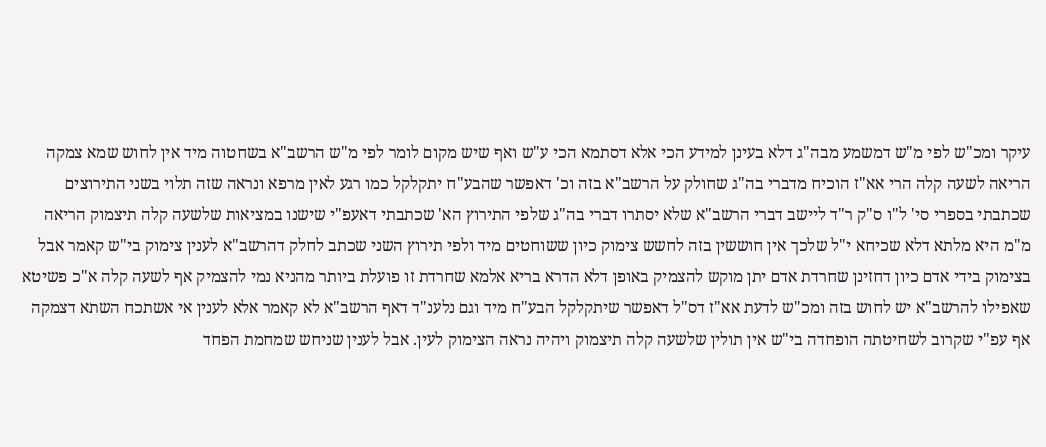עיקר ומכ"ש לפי מ"ש דמשמע מבה"ג דלא בעינן למידע הכי אלא דסתמא הכי ע"ש ואף שיש מקום לומר לפי מ"ש הרשב"א בשחטוה מיד אין לחוש שמא צמקה הריאה לשעה קלה הרי אא"ז הוכיח מדברי בה"ג שחולק על הרשב"א בזה וכ' דאפשר שהבע"ח יתקלקל כמו רגע לאין מרפא ונראה שזה תלוי בשני התירוצים שכתבתי בספרי סי' ל"ו ס"ק ר"ד ליישב דברי הרשב"א שלא יסתרו דברי בה"ג שלפי התירוץ הא' שכתבתי דאעפ"י שישנו במציאות שלשעה קלה תיצמוק הריאה מ"מ היא מלתא דלא שכיחא י"ל שלכך אין חוששין בזה לחשש צימוק כיון ששוחטים מיד ולפי תירוץ השני שכתב לחלק דהרשב"א לענין צימוק בי"ש קאמר אבל בצימוק בידי אדם כיון דחזינן שחרדת אדם יתן מוקש להצמיק באופן דלא הדרא בריא אלמא שחרדת זו פועלת ביותר מהניא נמי להצמיק אף לשעה קלה א"כ פשיטא שאפילו להרשב"א יש לחוש בזה ומכ"ש לדעת אא"ז דס"ל דאפשר שיתקלקל הבע"ח מיד וגם נלענ"ד דאף הרשב"א לא קאמר אלא לענין אי אשתכח השתא דצמקה אף עפ"י שקרוב לשחיטתה הופחדה בי"ש אין תולין שלשעה קלה תיצמוק ויהיה נראה הצימוק לעין. אבל לענין שניחש שמחמת הפחד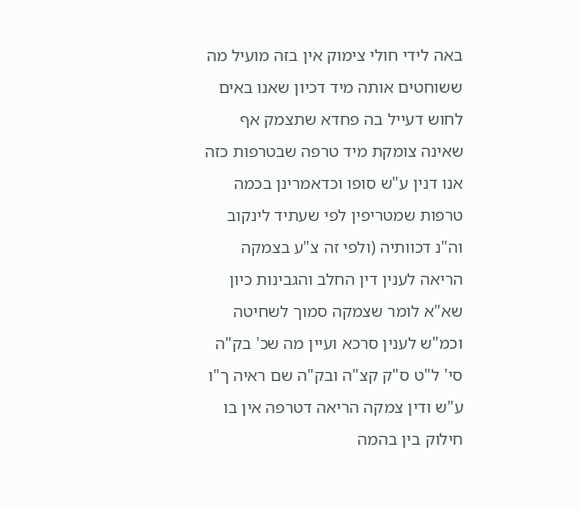באה לידי חולי צימוק אין בזה מועיל מה ששוחטים אותה מיד דכיון שאנו באים לחוש דעייל בה פחדא שתצמק אף שאינה צומקת מיד טרפה שבטרפות כזה אנו דנין ע"ש סופו וכדאמרינן בכמה טרפות שמטריפין לפי שעתיד לינקוב וה"נ דכוותיה (ולפי זה צ"ע בצמקה הריאה לענין דין החלב והגבינות כיון שא"א לומר שצמקה סמוך לשחיטה וכמ"ש לענין סרכא ועיין מה שכ' בק"ה סי' ל"ט ס"ק קצ"ה ובק"ה שם ראיה ך"ו ע"ש ודין צמקה הריאה דטרפה אין בו חילוק בין בהמה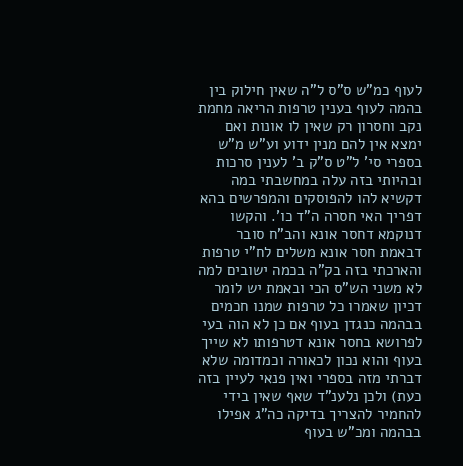לעוף כמ"ש ס"ס ל"ה שאין חילוק בין בהמה לעוף בענין טרפות הריאה מחמת נקב וחסרון רק שאין לו אונות ואם ימצא אין להם מנין ידוע וע"ש מ"ש בספרי סי' ל"ט ס"ק ב' לענין סרכות ובהיותי בזה עלה במחשבתי במה דקשיא להו להפוסקים והמפרשים בהא דפריך האי חסרה ה"ד כו'. והקשו דנוקמא דחסר אונא והב"ח סובר דבאמת חסר אונא משלים לח"י טרפות והארכתי בזה בק"ה בכמה ישובים למה לא משני הש"ס הכי ובאמת יש לומר דכיון שאמרו כל טרפות שמנו חכמים בבהמה כנגדן בעוף אם כן לא הוה בעי לפרושא בחסר אונא דטרפותו לא שייך בעוף והוא נכון לכאורה וכמדומה שלא דברתי מזה בספרי ואין פנאי לעיין בזה כעת) ולכן נלענ"ד שאף שאין בידי להחמיר להצריך בדיקה כה"ג אפילו בבהמה ומכ"ש בעוף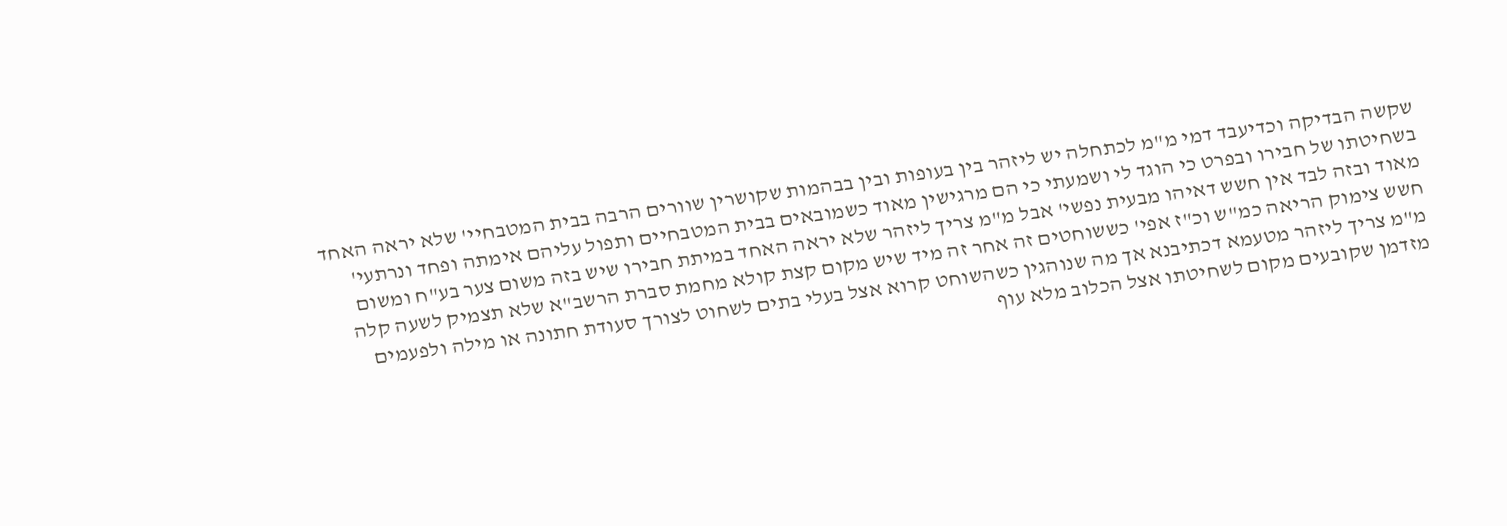שקשה הבדיקה וכדיעבד דמי מ"מ לכתחלה יש ליזהר בין בעופות ובין בבהמות שקושרין שוורים הרבה בבית המטבחיי' שלא יראה האחד בשחיטתו של חבירו ובפרט כי הוגד לי ושמעתי כי הם מרגישין מאוד כשמובאים בבית המטבחיים ותפול עליהם אימתה ופחד ונרתעי' מאוד ובזה לבד אין חשש דאיהו מבעית נפשי' אבל מ"מ צריך ליזהר שלא יראה האחד במיתת חבירו שיש בזה משום צער בע"ח ומשום חשש צימוק הריאה כמ"ש וכ"ז אפי' כששוחטים זה אחר זה מיד שיש מקום קצת קולא מחמת סברת הרשב"א שלא תצמיק לשעה קלה מ"מ צריך ליזהר מטעמא דכתיבנא אך מה שנוהגין כשהשוחט קרוא אצל בעלי בתים לשחוט לצורך סעודת חתונה או מילה ולפעמים מזדמן שקובעים מקום לשחיטתו אצל הכלוב מלא עוף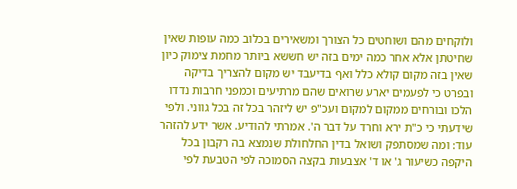ולוקחים מהם ושוחטים כל הצורך ומשאירים בכלוב כמה עופות שאין שחיטתן אלא אחר כמה ימים בזה יש חששא ביותר מחמת צימוק כיון שאין בזה מקום קולא כלל ואף בדיעבד יש מקום להצריך בדיקה ובפרט כי לפעמים יארע שרואים שהם מרתיעים וכמפני חרבות נדדו הלכו ובורחים ממקום למקום ועכ"פ יש ליזהר בכל זה בכל גווני. ולפי שידעתי כי כ"ת ירא וחרד על דבר ה'. אמרתי להודיע. אשר ידע להזהר עוד: ומה שמסתפק ושואל בדין החלחולת שנמצא בה רקבון בכל היקפה כשיעור ג' או ד' אצבעות בקצה הסמוכה לפי הטבעת לפי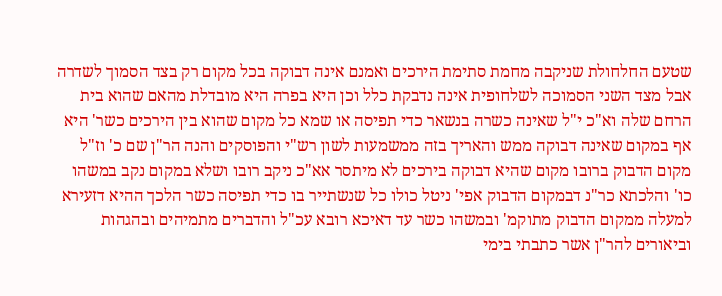שטעם החלחולת שניקבה מחמת סתימת הירכים ואמנם אינה דבוקה בכל מקום רק בצד הסמוך לשדרה אבל מצד השני הסמוכה לשלחופית אינה נדבקת כלל וכן היא בפרה היא מובדלת מהאם שהוא בית הרחם שלה וא"כ י"ל שאינה כשרה בנשאר כדי תפיסה או שמא כל מקום שהוא בין הירכים כשר' היא אף במקום שאינה דבוקה ממש והאריך בזה ממשמעות לשון רש"י והפוסקים והנה הר"ן שם כ' וז"ל מקום הדבוק ברובו מקום שהיא דבוקה בירכים לא מיתסר אא"כ ניקב רובו ושלא במקום נקב במשהו כו' והלכתא כר"נ דבמקום הדבוק אפי' ניטל כולו כל שנשתייר בו כדי תפיסה כשר הלכך ההיא דזעירא למעלה ממקום הדבוק מתוקמ' ובמשהו כשר עד דאיכא רובא עכ"ל והדברים מתמיהים ובהגהות וביאורים להר"ן אשר כתבתי בימי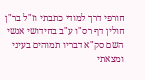חורפי דרך למודי כתבתי וז"ל בר"ן חולין דף רס"ו ע"ב בחידושי אנשי השם סק"א דבריו תמוהים בעיני ומצאתי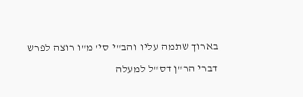בארוך שתמה עליו והב"י סי' מ"ו רוצה לפרש דברי הר"ן דס"ל למעלה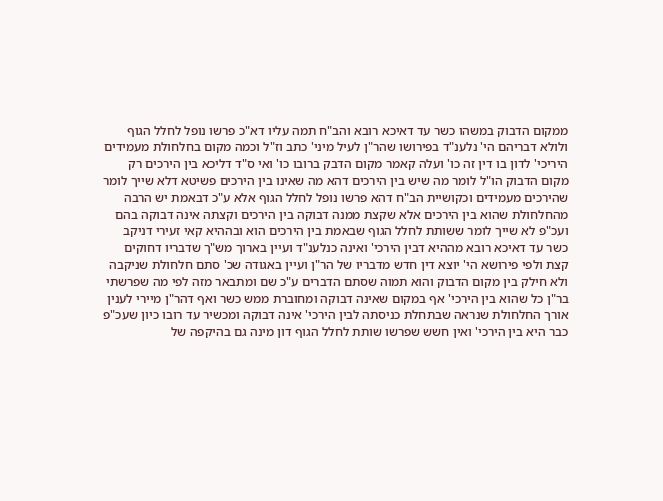ממקום הדבוק במשהו כשר עד דאיכא רובא והב"ח תמה עליו דא"כ פרשו נופל לחלל הגוף ולולא דבריהם הי' נלענ"ד בפירושו שהר"ן לעיל מיני' כתב וז"ל וכמה מקום בחלחולת מעמידים היריכי' לדון בו דין זה כו' ועלה קאמר מקום הדבק ברובו כו' ואי ס"ד דליכא בין הירכים רק מקום הדבוק הו"ל לומר מה שיש בין הירכים דהא מה שאינו בין הירכים פשיטא דלא שייך לומר שהירכים מעמידים וכקושיית הב"ח דהא פרשו נופל לחלל הגוף אלא ע"כ דבאמת יש הרבה מהחלחולת שהוא בין הירכים אלא שקצת ממנה דבוקה בין הירכים וקצתה אינה דבוקה בהם ועכ"פ לא שייך לומר ששותת לחלל הגוף שבאמת בין הירכים הוא ובההיא קאי זעירי דניקב כשר עד דאיכא רובא מההיא דבין הירכי' ואינה כנלענ"ד ועיין בארוך מש"ך שדבריו דחוקים קצת ולפי פירושא הי' יוצא דין חדש מדבריו של הר"ן ועיין באגודה שכ' סתם חלחולת שניקבה ולא חילק בין מקום הדבוק והוא תמוה שסתם הדברים ע"כ שם ומתבאר מזה לפי מה שפרשתי בר"ן כל שהוא בין הירכי' אף במקום שאינה דבוקה ומחוברת ממש כשר ואף דהר"ן מיירי לענין אורך החלחולת שנראה שבתחלת כניסתה לבין הירכי' אינה דבוקה ומכשיר עד רובו כיון שעכ"פ כבר היא בין הירכי' ואין חשש שפרשו שותת לחלל הגוף דון מינה גם בהיקפה של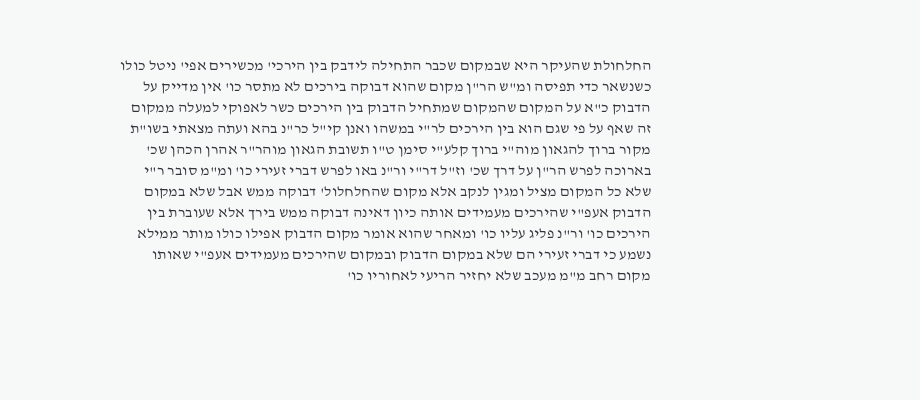החלחולת שהעיקר היא שבמקום שכבר התחילה לידבק בין הירכי' מכשירים אפי' ניטל כולו כשנשאר כדי תפיסה ומ"ש הר"ן מקום שהוא דבוקה בירכים לא מתסר כו' אין מדייק על הדבוק כ"א על המקום שהמקום שמתחיל הדבוק בין הירכים כשר לאפוקי למעלה ממקום זה שאף על פי שגם הוא בין הירכים לר"י במשהו ואנן קי"ל כר"נ בהא ועתה מצאתי בשו"ת מקור ברוך להגאון מוה"י ברוך קלע"י סימן ט"ו תשובת הגאון מוהר"ר אהרן הכהן שכ' בארוכה לפרש הר"ן על דרך שכ' וז"ל דר"י ור"נ באו לפרש דברי זעירי כו' ומ"מ סובר ר"י שלא כל המקום מציל ומגין לנקב אלא מקום שהחלחלול' דבוקה ממש אבל שלא במקום הדבוק אעפ"י שהירכים מעמידים אותה כיון דאינה דבוקה ממש בירך אלא שעוברת בין הירכים כו' ור"נ פליג עליו כו' ומאחר שהוא אומר מקום הדבוק אפילו כולו מותר ממילא נשמע כי דברי זעירי הם שלא במקום הדבוק ובמקום שהירכים מעמידים אעפ"י שאותו מקום רחב מ"מ מעכב שלא יחזיר הריעי לאחוריו כו'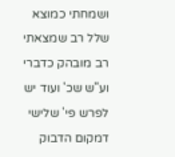ושמחתי כמוצא שלל רב שמצאתי רב מובהק כדברי וע"ש שכ' ועוד יש לפרש פי' שלישי דמקום הדבוק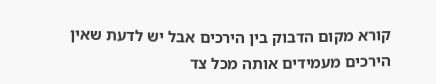קורא מקום הדבוק בין הירכים אבל יש לדעת שאין הירכים מעמידים אותה מכל צד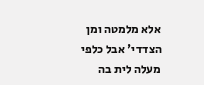אלא מלמטה ומן הצדדי' אבל כלפי מעלה לית בה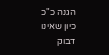הגנה כ"כ כיון שאינו דבוק